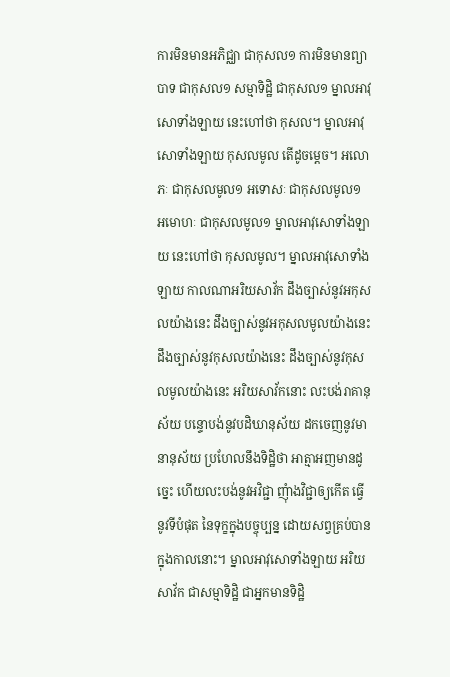ការមិនមានអភិជ្ឈា ជាកុសល១ ការមិនមានព្យាបាទ ជាកុសល១ សម្មាទិដ្ឋិ ជាកុសល១ ម្នាលអាវុសោទាំងឡាយ នេះហៅថា កុសល។ ម្នាលអាវុសោទាំងឡាយ កុសលមូល តើដូចម្តេច។ អលោភៈ ជាកុសលមូល១ អទោសៈ ជាកុសលមូល១ អមោហៈ ជាកុសលមូល១ ម្នាលអាវុសោទាំងឡាយ នេះហៅថា កុសលមូល។ ម្នាលអាវុសោទាំងឡាយ កាលណាអរិយសាវ័ក ដឹងច្បាស់នូវអកុសលយ៉ាងនេះ ដឹងច្បាស់នូវអកុសលមូលយ៉ាងនេះ ដឹងច្បាស់នូវកុសលយ៉ាងនេះ ដឹងច្បាស់នូវកុសលមូលយ៉ាងនេះ អរិយសាវ័កនោះ លះបង់រាគានុស័យ បន្ទោបង់នូវបដិឃានុស័យ ដកចេញនូវមានានុស័យ ប្រហែលនឹងទិដ្ឋិថា អាត្មាអញមានដូច្នេះ ហើយលះបង់នូវអវិជ្ជា ញុំាងវិជ្ជាឲ្យកើត ធ្វើនូវទីបំផុត នៃទុក្ខក្នុងបច្ចុប្បន្ន ដោយសព្វគ្រប់បាន ក្នុងកាលនោះ។ ម្នាលអាវុសោទាំងឡាយ អរិយសាវ័ក ជាសម្មាទិដ្ឋិ ជាអ្នកមានទិដ្ឋិ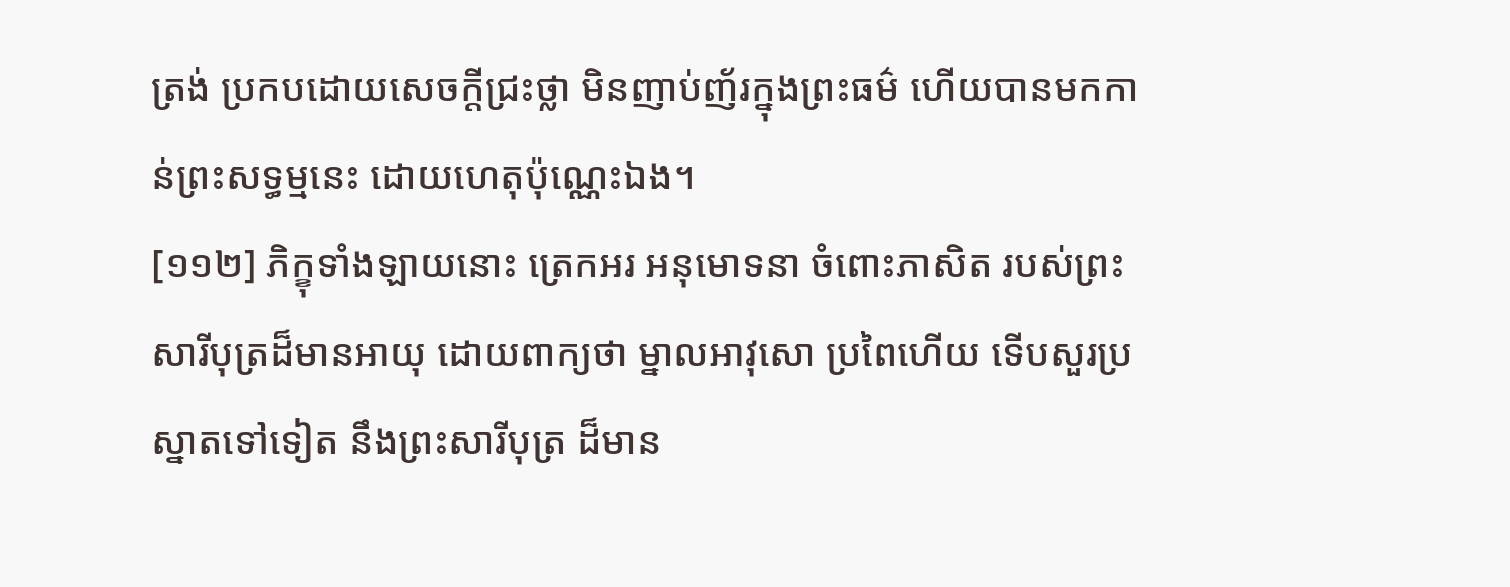ត្រង់ ប្រកបដោយសេចក្តីជ្រះថ្លា មិនញាប់ញ័រក្នុងព្រះធម៌ ហើយបានមកកាន់ព្រះសទ្ធម្មនេះ ដោយហេតុប៉ុណ្ណេះឯង។
[១១២] ភិក្ខុទាំងឡាយនោះ ត្រេកអរ អនុមោទនា ចំពោះភាសិត របស់ព្រះសារីបុត្រដ៏មានអាយុ ដោយពាក្យថា ម្នាលអាវុសោ ប្រពៃហើយ ទើបសួរប្រស្នាតទៅទៀត នឹងព្រះសារីបុត្រ ដ៏មាន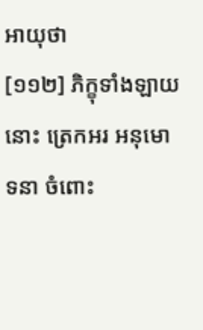អាយុថា
[១១២] ភិក្ខុទាំងឡាយនោះ ត្រេកអរ អនុមោទនា ចំពោះ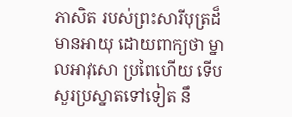ភាសិត របស់ព្រះសារីបុត្រដ៏មានអាយុ ដោយពាក្យថា ម្នាលអាវុសោ ប្រពៃហើយ ទើបសួរប្រស្នាតទៅទៀត នឹ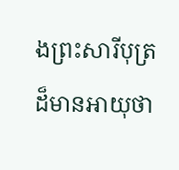ងព្រះសារីបុត្រ ដ៏មានអាយុថា